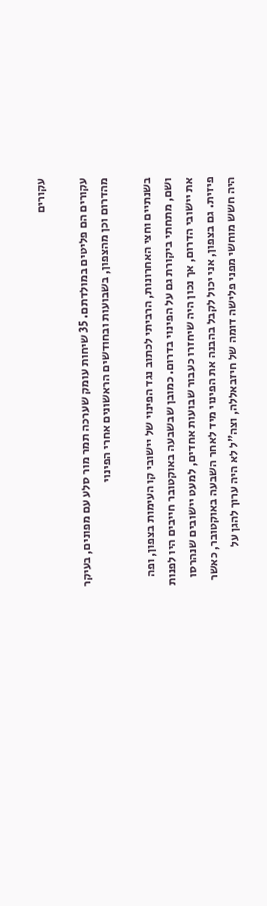עקורים

עקורים הם פליטים במולדתם. 35 שיחות עומק שערכה תמר מור סלע עם מפונים, בעיקר מהדרום וכן מהצפון, בשבועות ובחודשים הראשונים אחרי הפינוי

בשנתיים וחצי האחרונות, הרביתי לכתוב נגד הפינוי של יישובי קו העימות בצפון, ופה ושם, מתחתי ביקורת גם על הפינוי בדרום. כמובן שבשבעה באוקטובר חייבים היו לפנות את יישובי הדרום, אך נכון היה שיחזרו כעבור שבועות אחדים, למעט יישובים שנהרסו פיזית. גם בצפון, אני יכול לקבל בהבנה את הפינוי מיד לאחר השבעה באוקטובר, כאשר היה חשש מוחשי מפני פלישה דומה של חיזבאללה, וצה"ל לא היה ערוך להגן על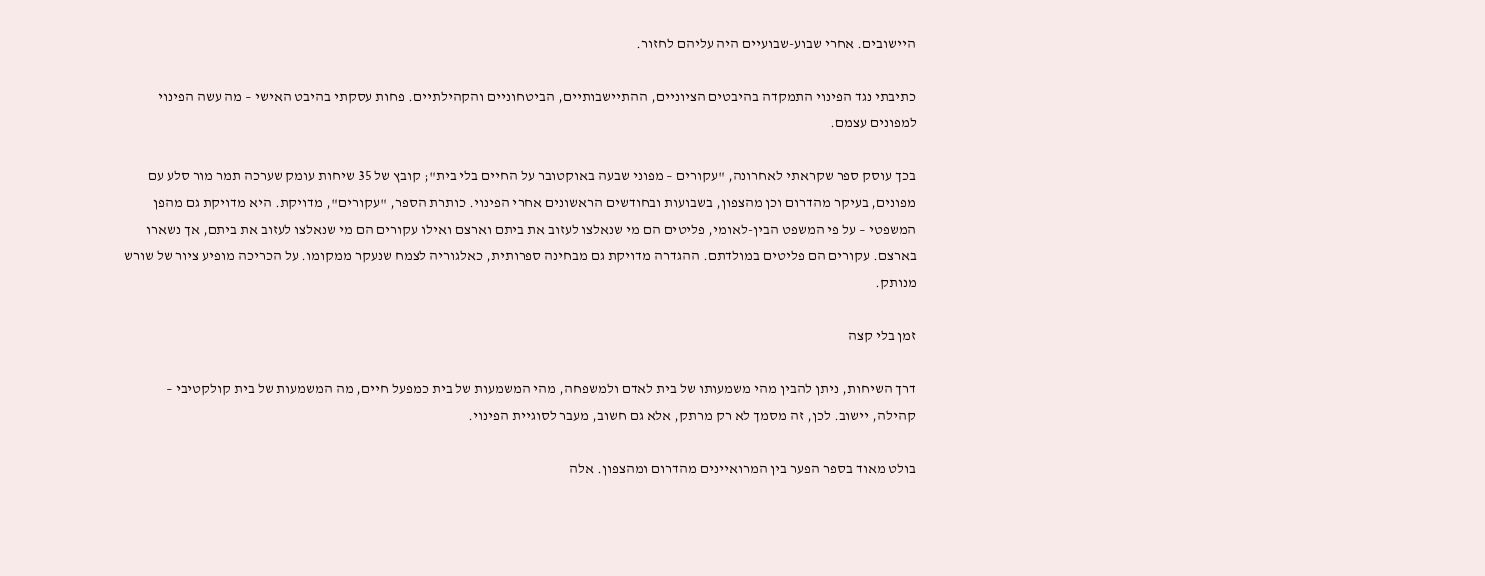היישובים. אחרי שבוע-שבועיים היה עליהם לחזור.

כתיבתי נגד הפינוי התמקדה בהיבטים הציוניים, ההתיישבותיים, הביטחוניים והקהילתיים. פחות עסקתי בהיבט האישי – מה עשה הפינוי למפונים עצמם.

בכך עוסק ספר שקראתי לאחרונה, "עקורים – מפוני שבעה באוקטובר על החיים בלי בית"; קובץ של 35 שיחות עומק שערכה תמר מור סלע עם מפונים, בעיקר מהדרום וכן מהצפון, בשבועות ובחודשים הראשונים אחרי הפינוי. כותרת הספר, "עקורים", מדויקת. היא מדויקת גם מהפן המשפטי – על פי המשפט הבין-לאומי, פליטים הם מי שנאלצו לעזוב את ביתם וארצם ואילו עקורים הם מי שנאלצו לעזוב את ביתם, אך נשארו בארצם. עקורים הם פליטים במולדתם. ההגדרה מדויקת גם מבחינה ספרותית, כאלגוריה לצמח שנעקר ממקומו. על הכריכה מופיע ציור של שורש מנותק.

זמן בלי קצה

דרך השיחות, ניתן להבין מהי משמעותו של בית לאדם ולמשפחה, מהי המשמעות של בית כמפעל חיים, מה המשמעות של בית קולקטיבי – קהילה, יישוב. לכן, זה מסמך לא רק מרתק, אלא גם חשוב, מעבר לסוגיית הפינוי.

בולט מאוד בספר הפער בין המרואיינים מהדרום ומהצפון. אלה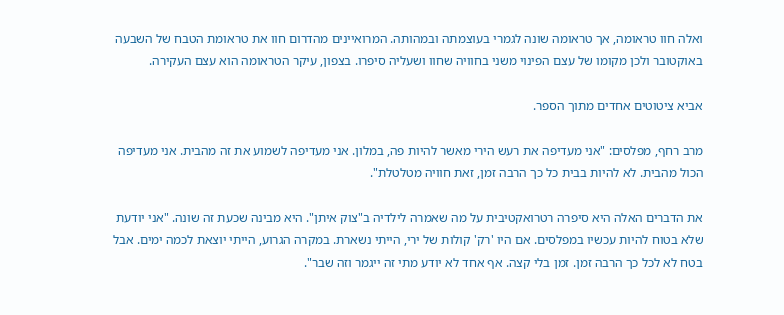ואלה חוו טראומה, אך טראומה שונה לגמרי בעוצמתה ובמהותה. המרואיינים מהדרום חוו את טראומת הטבח של השבעה באוקטובר ולכן מקומו של עצם הפינוי משני בחוויה שחוו ושעליה סיפרו. בצפון, עיקר הטראומה הוא עצם העקירה.

אביא ציטוטים אחדים מתוך הספר.

מרב רחף, מפלסים: "אני מעדיפה את רעש הירי מאשר להיות פה, במלון. אני מעדיפה לשמוע את זה מהבית. אני מעדיפה הכול מהבית. לא להיות בבית כל כך הרבה זמן, זאת חוויה מטלטלת".

את הדברים האלה היא סיפרה רטרואקטיבית על מה שאמרה לילדיה ב"צוק איתן". היא מבינה שכעת זה שונה. "אני יודעת שלא בטוח להיות עכשיו במפלסים. אם היו 'רק' קולות של ירי, הייתי נשארת. במקרה הגרוע, הייתי יוצאת לכמה ימים. אבל בטח לא לכל כך הרבה זמן. זמן בלי קצה. אף אחד לא יודע מתי זה ייגמר וזה שבר".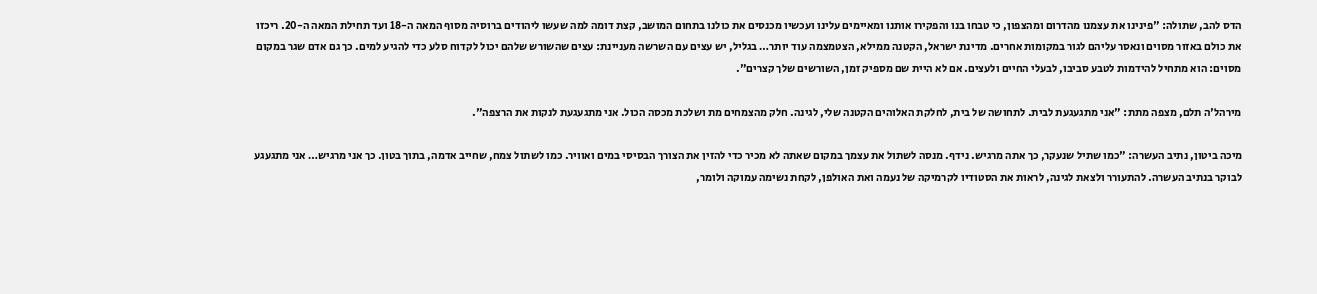הדס להב, שתולה: "פינינו את עצמנו מהדרום ומהצפון, כי טבחו בנו והפקירו אותנו ומאיימים עלינו ועכשיו מכנסים את כולנו בתחום המושב, קצת דומה למה שעשו ליהודים ברוסיה מסוף המאה ה-18 ועד תחילת המאה ה-20. ריכזו את כולם באזור מסוים ונאסר עליהם לגור במקומות אחרים. מדינת ישראל, הקטנה ממילא, הצטמצמה עוד יותר… בגליל, יש עצים עם השרשה מעניינת: עצים שהשורש שלהם יכול לקדוח סלע כדי להגיע למים. כך גם אדם שגר במקום מסוים: הוא מתחיל להידמות לטבע סביבו, לבעלי החיים ולעצים. אם לא היית שם מספיק זמן, השורשים שלך קצרים".

מירהל'ה תלם, מצפה מתת: "אני מתגעגעת לבית. לתחושה של בית, לחלקת האלוהים הקטנה שלי, לגינה. חלק מהצמחים מת ושלכת מכסה הכול. אני מתגעגעת לנקות את הרצפה".

מיכה ביטון, נתיב העשרה: "כמו שתיל שנעקר, כך אתה מרגיש. נידף. מנסה לשתול את עצמך במקום שאתה לא מכיר כדי להזין את הצורך הבסיסי במים ואוויר. כמו לשתול צמח, שחייב אדמה, בתוך בטון. כך אני מרגיש… אני מתגעגע לבוקר בנתיב העשרה. להתעורר ולצאת לגינה, לראות את הסטודיו לקרמיקה של נעמה ואת האולפן, לקחת נשימה עמוקה ולומר,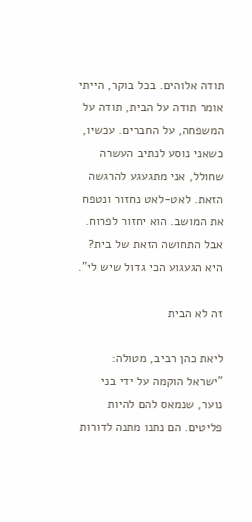תודה אלוהים. בכל בוקר, הייתי אומר תודה על הבית, תודה על המשפחה, על החברים. עכשיו, כשאני נוסע לנתיב העשרה שחולל, אני מתגעגע להרגשה הזאת. לאט-לאט נחזור ונטפח את המושב. הוא יחזור לפרוח. אבל התחושה הזאת של בית? היא הגעגוע הכי גדול שיש לי".

זה לא הבית

ליאת כהן רביב, מטולה: "ישראל הוקמה על ידי בני נוער, שנמאס להם להיות פליטים. הם נתנו מתנה לדורות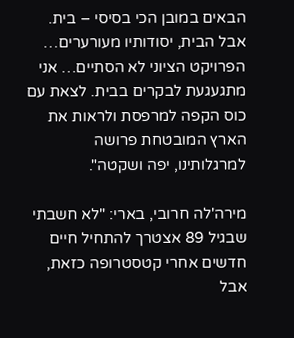הבאים במובן הכי בסיסי – בית. אבל הבית, יסודותיו מעורערים… הפרויקט הציוני לא הסתיים… אני מתגעגעת לבקרים בבית. לצאת עם כוס הקפה למרפסת ולראות את הארץ המובטחת פרושה למרגלותינו, יפה ושקטה".

מירה'לה חרובי, בארי: "לא חשבתי שבגיל 89 אצטרך להתחיל חיים חדשים אחרי קטסטרופה כזאת, אבל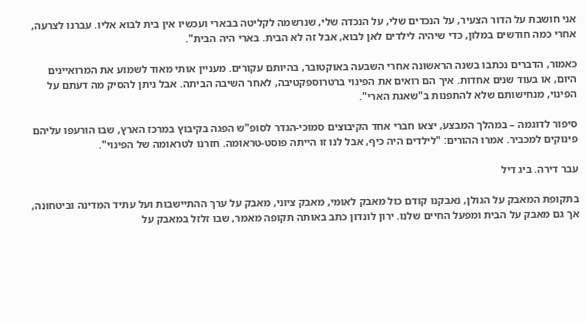אני חושבת על הדור הצעיר, על הנכדים שלי, על הנכדה שלי, שנרשמה לקליטה בבארי ועכשיו אין בית לבוא אליו. עברנו לצרעה, אחרי כמה חודשים במלון, כדי שיהיה לילדים לאן לבוא, אבל זה לא הבית. בארי היה הבית".

כאמור, הדברים נכתבו בשנה הראשונה אחרי השבעה באוקטובר, בהיותם עקורים. מעניין אותי מאוד לשמוע את המרואיינים היום, או בעוד שנים אחדות. איך הם רואים את הפינוי ברטרוספקטיבה, לאחר השיבה הביתה. אבל ניתן להסיק מה דעתם על הפינוי, מנחישותם שלא להתפנות ב"שאגת הארי".

סיפור לדוגמה – במהלך המבצע, יצאו חברי אחד הקיבוצים סמוכי-הגדר לסופ"ש הפגה בקיבוץ במרכז הארץ, שבו הורעפו עליהם פינוקים למכביר. אמרו ההורים: "לילדים היה כיף, אבל לנו זו הייתה פוסט-טראומה. חזרנו לטראומה של הפינוי".

עבר דירה. ביג דיל

בתקופת המאבק על הגולן, נאבקנו קודם כול מאבק לאומי, מאבק ציוני, מאבק על ערך ההתיישבות ועל עתיד המדינה וביטחונה, אך גם מאבק על הבית ומפעל החיים שלנו. ירון לונדון כתב באותה תקופה מאמר, שבו זלזל במאבק על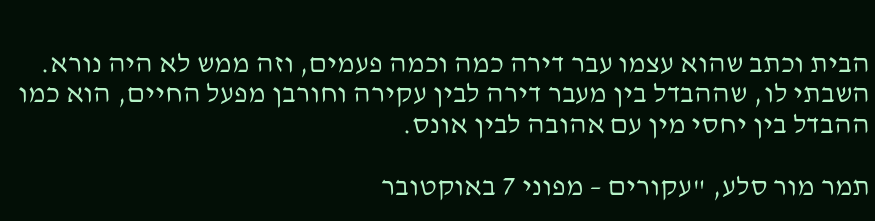הבית וכתב שהוא עצמו עבר דירה כמה וכמה פעמים, וזה ממש לא היה נורא. השבתי לו, שההבדל בין מעבר דירה לבין עקירה וחורבן מפעל החיים, הוא כמו ההבדל בין יחסי מין עם אהובה לבין אונס.

תמר מור סלע, "עקורים – מפוני 7 באוקטובר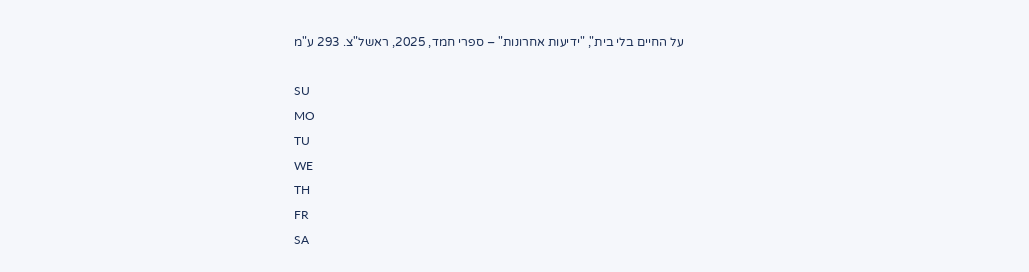על החיים בלי בית", "ידיעות אחרונות" – ספרי חמד, 2025, ראשל"צ. 293 ע"מ

SU
MO
TU
WE
TH
FR
SA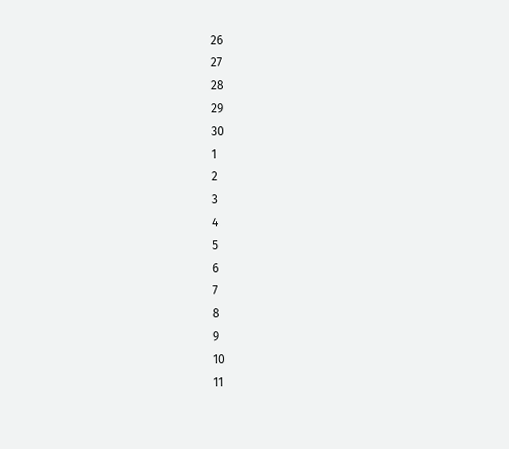26
27
28
29
30
1
2
3
4
5
6
7
8
9
10
11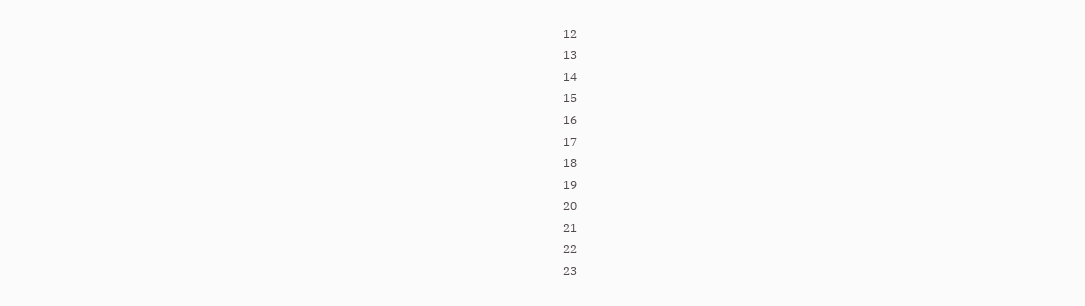12
13
14
15
16
17
18
19
20
21
22
23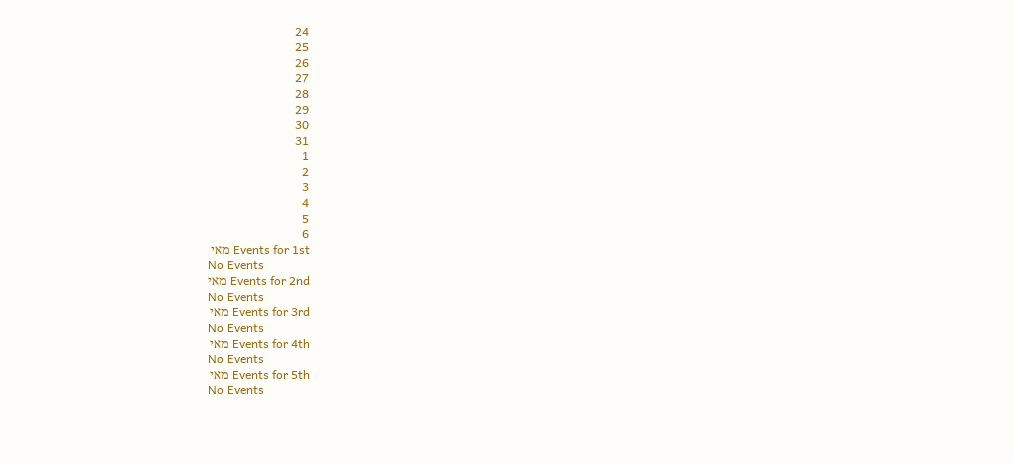24
25
26
27
28
29
30
31
1
2
3
4
5
6
Events for 1st מאי
No Events
Events for 2nd מאי
No Events
Events for 3rd מאי
No Events
Events for 4th מאי
No Events
Events for 5th מאי
No Events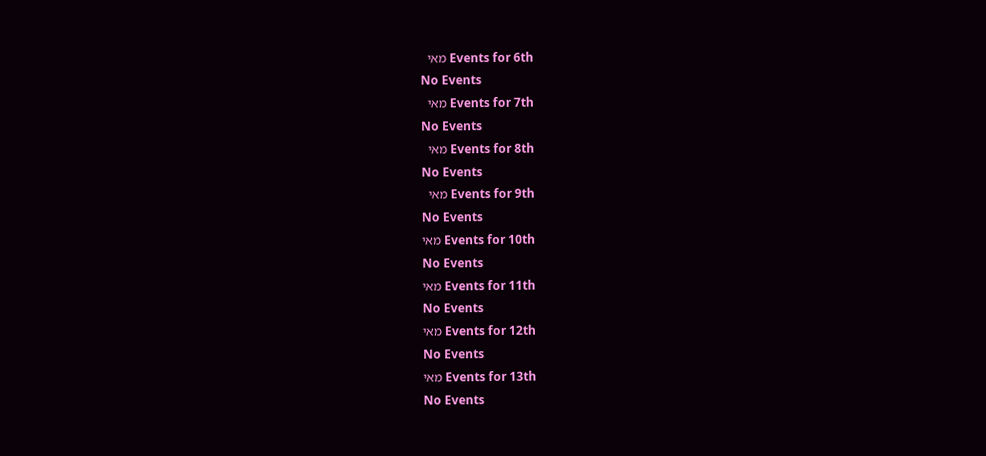Events for 6th מאי
No Events
Events for 7th מאי
No Events
Events for 8th מאי
No Events
Events for 9th מאי
No Events
Events for 10th מאי
No Events
Events for 11th מאי
No Events
Events for 12th מאי
No Events
Events for 13th מאי
No Events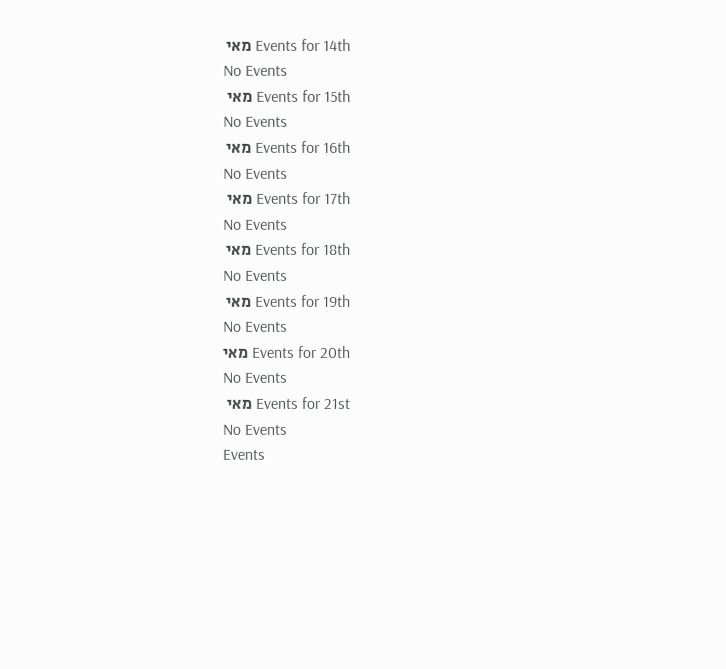Events for 14th מאי
No Events
Events for 15th מאי
No Events
Events for 16th מאי
No Events
Events for 17th מאי
No Events
Events for 18th מאי
No Events
Events for 19th מאי
No Events
Events for 20th מאי
No Events
Events for 21st מאי
No Events
Events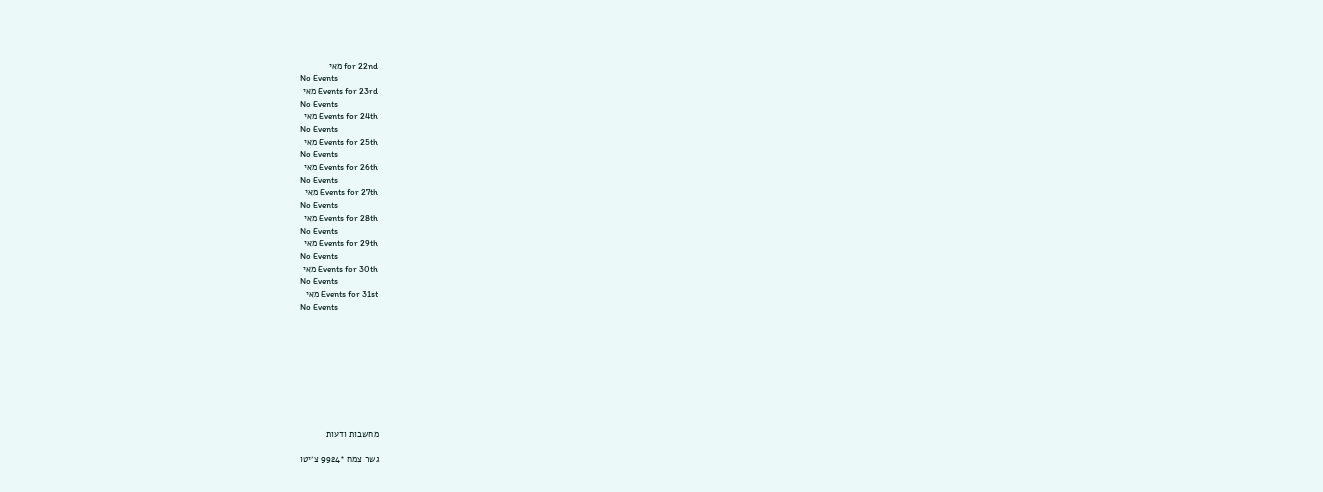for 22nd מאי
No Events
Events for 23rd מאי
No Events
Events for 24th מאי
No Events
Events for 25th מאי
No Events
Events for 26th מאי
No Events
Events for 27th מאי
No Events
Events for 28th מאי
No Events
Events for 29th מאי
No Events
Events for 30th מאי
No Events
Events for 31st מאי
No Events









מחשבות ודעות

גשר צמח *9924 צ׳יטו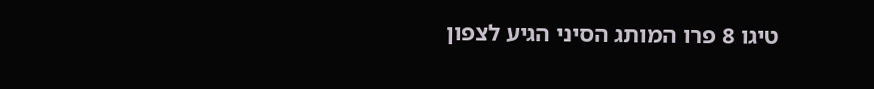טיגו 8 פרו המותג הסיני הגיע לצפון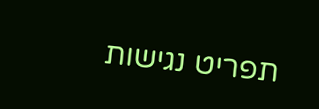תפריט נגישות